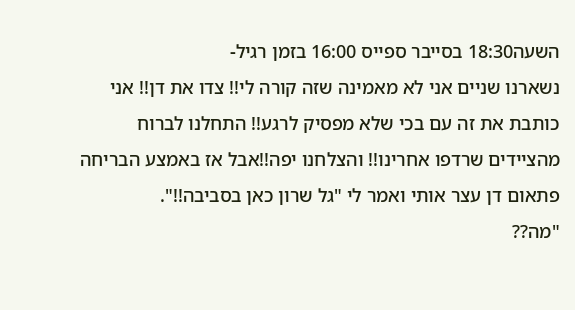השעה18:30 בסייבר ספייס 16:00 בזמן רגיל-
נשארנו שניים אני לא מאמינה שזה קורה לי!! צדו את דן!! אני כותבת את זה עם בכי שלא מפסיק לרגע!! התחלנו לברוח מהציידים שרדפו אחרינו!! והצלחנו יפה!!אבל אז באמצע הבריחה פתאום דן עצר אותי ואמר לי "גל שרון כאן בסביבה!!".
"מה??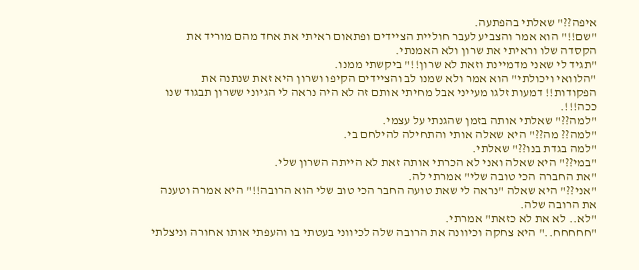איפה??" שאלתי בהפתעה.
"שם!!" הוא אמר והצביע לעבר חוליית הציידים ופתאום ראיתי את אחד מהם מוריד את הקסדה שלו וראיתי את שרון ולא האמנתי.
"תגיד לי שאני מדמיינת וזאת לא שרון!!" ביקשתי ממנו.
"הלוואי ויכולתי" הוא אמר ולא שמנו לב והציידים הקיפו ושרון היא זאת שנתנה את הפקודות!! דמעות זלגו מעייני אבל מחיתי אותם זה לא היה נראה לי הגיוני ששרון תבגוד שנו ככה!!!.
"למה??" שאלתי אותה בזמן שהגנתי על עצמי.
"למה?? מה??" היא שאלה אותי והתחילה להילחם בי.
"למה בגדת בנו??" שאלתי.
"במי??" היא שאלה ואני לא הכרתי אותה זאת לא הייתה השרון שלי.
"את החברה הכי טובה שלי" אמרתי לה.
"אני??" היא שאלה "נראה לי שאת טועה החבר הכי טוב שלי הוא הרובה!!" היא אמרה וטענה את הרובה שלה.
"לא.. לא את לא כזאת" אמרתי.
"חחחחח.." היא צחקה וכיוונה את הרובה שלה לכיווני בעטתי בו והעפתי אותו אחורה וניצלתי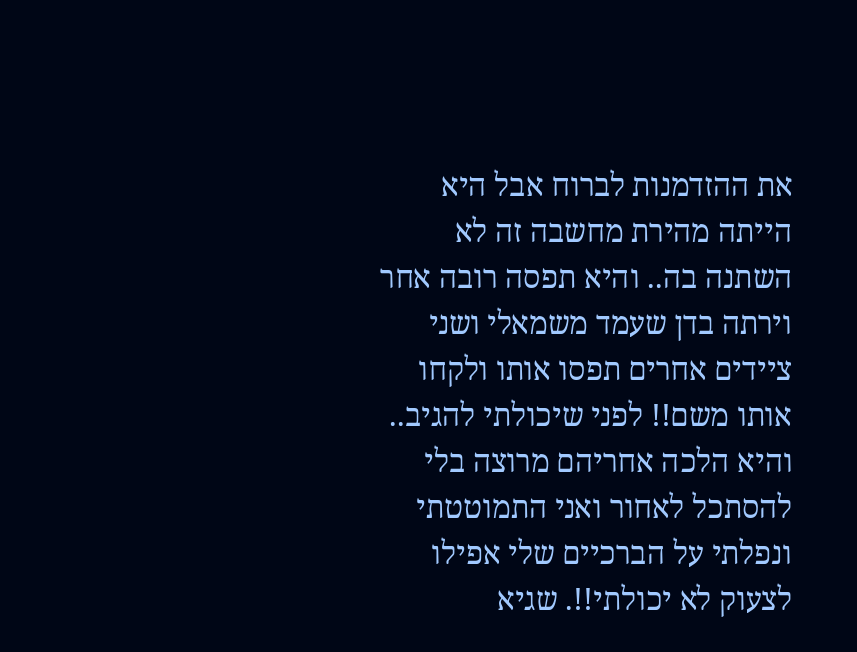את ההזדמנות לברוח אבל היא הייתה מהירת מחשבה זה לא השתנה בה.. והיא תפסה רובה אחר וירתה בדן שעמד משמאלי ושני ציידים אחרים תפסו אותו ולקחו אותו משם!! לפני שיכולתי להגיב.. והיא הלכה אחריהם מרוצה בלי להסתכל לאחור ואני התמוטטתי ונפלתי על הברכיים שלי אפילו לצעוק לא יכולתי!!. שגיא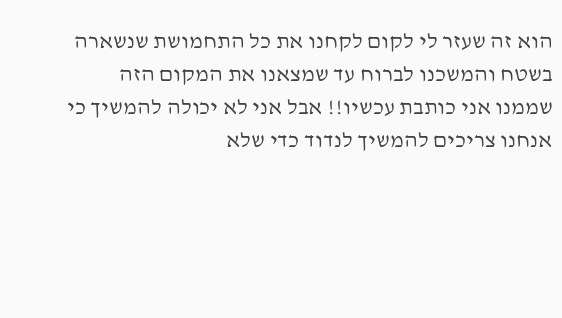הוא זה שעזר לי לקום לקחנו את כל התחמושת שנשארה בשטח והמשכנו לברוח עד שמצאנו את המקום הזה שממנו אני כותבת עכשיו!! אבל אני לא יכולה להמשיך כי אנחנו צריכים להמשיך לנדוד כדי שלא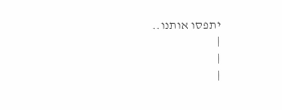יתפסו אותנו..
|
|
|